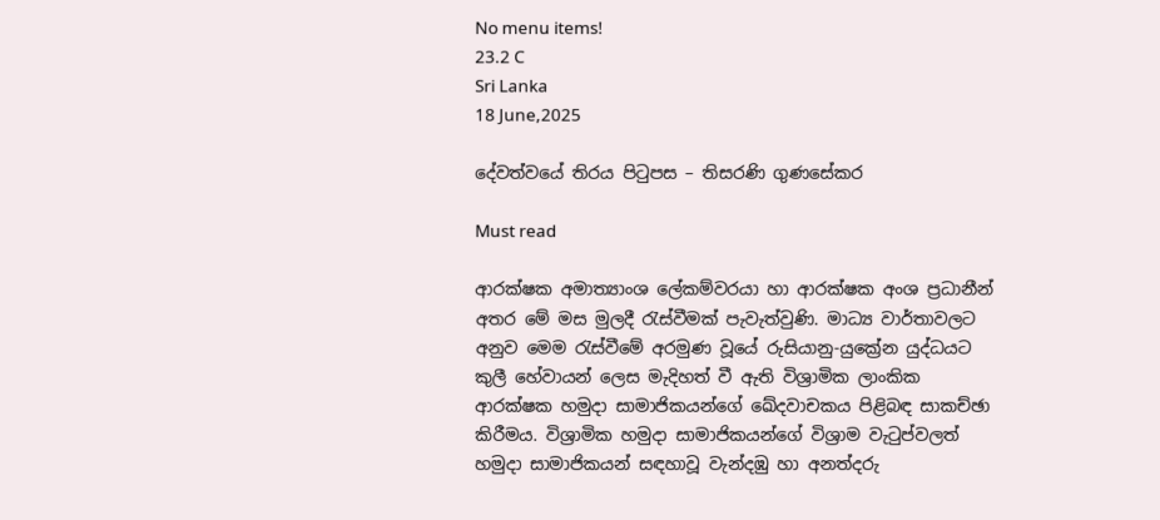No menu items!
23.2 C
Sri Lanka
18 June,2025

දේවත්වයේ තිරය පිටුපස – තිසරණි ගුණසේකර

Must read

ආරක්ෂක අමාත්‍යාංශ ලේකම්වරයා හා ආරක්ෂක අංශ ප්‍රධානීන් අතර මේ මස මුලදී රැස්වීමක් පැවැත්වුණි. මාධ්‍ය වාර්තාවලට අනුව මෙම රැස්වීමේ අරමුණ වූයේ රුසියානු-යුක්‍රේන යුද්ධයට කුලී හේවායන් ලෙස මැදිහත් වී ඇති විශ්‍රාමික ලාංකික ආරක්ෂක හමුදා සාමාජිකයන්ගේ ඛේදවාචකය පිළිබඳ සාකච්ඡා කිරීමය. විශ්‍රාමික හමුදා සාමාජිකයන්ගේ විශ්‍රාම වැටුප්වලත් හමුදා සාමාජිකයන් සඳහාවූ වැන්දඹු හා අනත්දරු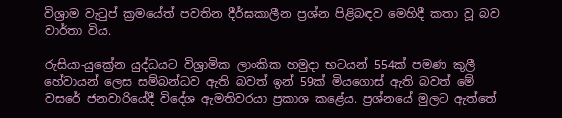විශ්‍රාම වැටුප් ක්‍රමයේත් පවතින දීර්ඝකාලීන ප්‍රශ්න පිළිබඳව මෙහිදී කතා වූ බව වාර්තා විය.

රුසියා-යුක්‍රේන යුද්ධයට විශ්‍රාමික ලාංකික හමුදා භටයන් 554ක් පමණ කුලී හේවායන් ලෙස සම්බන්ධව ඇති බවත් ඉන් 59ක් මියගොස් ඇති බවත් මේ වසරේ ජනවාරියේදී විදේශ ඇමතිවරයා ප්‍රකාශ කළේය. ප්‍රශ්නයේ මුලට ඇත්තේ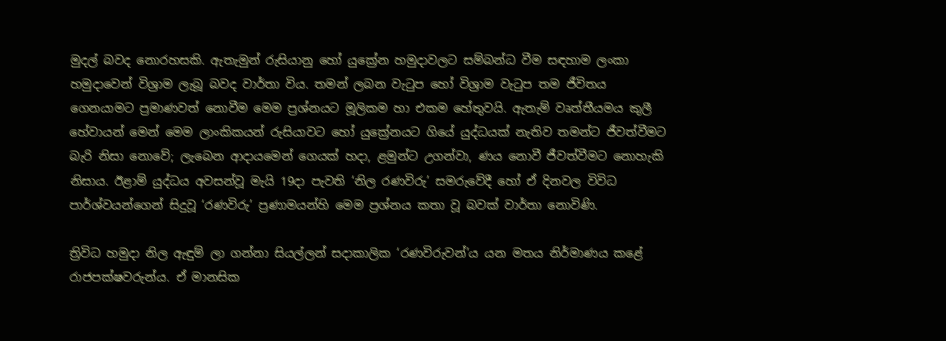මුදල් බවද නොරහසකි. ඇතැමුන් රුසියානු හෝ යුක්‍රේන හමුදාවලට සම්බන්ධ වීම සඳහාම ලංකා හමුදාවෙන් විශ්‍රාම ලැබූ බවද වාර්තා විය. තමන් ලබන වැටුප හෝ විශ්‍රාම වැටුප තම ජීවිතය ගෙනයාමට ප්‍රමාණවත් නොවීම මෙම ප්‍රශ්නයට මූලිකම හා එකම හේතුවයි. ඇතැම් වෘත්තීයමය කුලී හේවායන් මෙන් මෙම ලාංකිකයන් රුසියාවට හෝ යුක්‍රේනයට ගියේ යුද්ධයක් නැතිව තමන්ට ජීවත්වීමට බැරි නිසා නොවේ; ලැබෙන ආදායමෙන් ගෙයක් හදා, ළමුන්ට උගන්වා, ණය නොවී ජීවත්වීමට නොහැකි නිසාය. ඊළාම් යුද්ධය අවසන්වූ මැයි 19දා පැවති ‘නිල රණවිරු’ සමරුවේදී හෝ ඒ දිනවල විවිධ පාර්ශ්වයන්ගෙන් සිදුවූ ‘රණවිරු’ ප්‍රණාමයන්හි මෙම ප්‍රශ්නය කතා වූ බවක් වාර්තා නොවිණි.

ත්‍රිවිධ හමුදා නිල ඇඳුම් ලා ගන්නා සියල්ලන් සදාකාලික ‘රණවිරුවන්’ය යන මතය නිර්මාණය කළේ රාජපක්ෂවරුන්ය. ඒ මානසික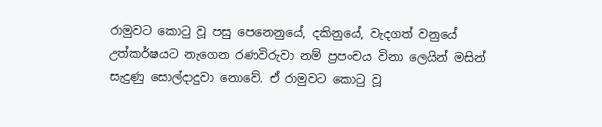රාමුවට කොටු වූ පසු පෙනෙනුයේ, දකිනුයේ, වැදගත් වනුයේ උත්කර්ෂයට නැගෙන රණවිරුවා නම් ප්‍රපංචය විනා ලෙයින් මසින් සැදුණු සොල්දාදුවා නොවේ. ඒ රාමුවට කොටු වූ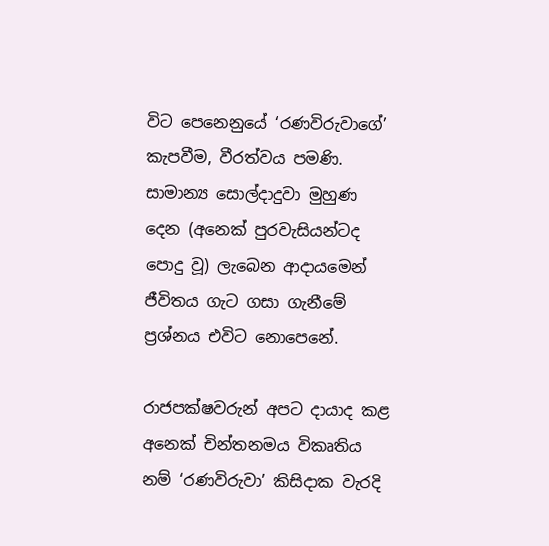විට පෙනෙනුයේ ‘රණවිරුවාගේ’ කැපවීම, වීරත්වය පමණි. සාමාන්‍ය සොල්දාදුවා මුහුණ දෙන (අනෙක් පුරවැසියන්ටද පොදු වූ) ලැබෙන ආදායමෙන් ජීවිතය ගැට ගසා ගැනීමේ ප්‍රශ්නය එවිට නොපෙනේ.

රාජපක්ෂවරුන් අපට දායාද කළ අනෙක් චින්තනමය විකෘතිය නම් ‘රණවිරුවා’ කිසිදාක වැරදි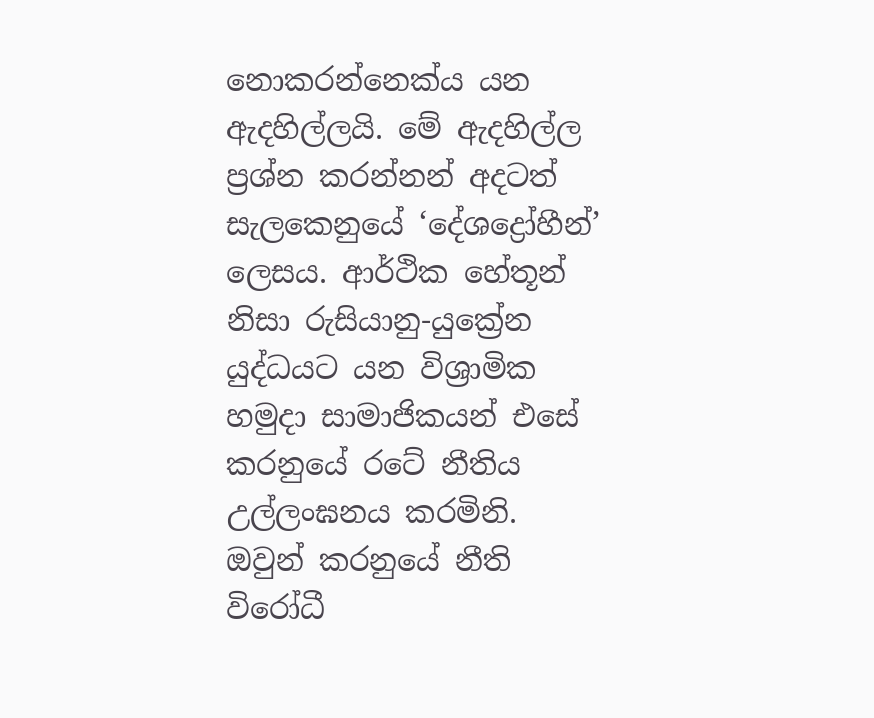නොකරන්නෙක්ය යන ඇදහිල්ලයි. මේ ඇදහිල්ල ප්‍රශ්න කරන්නන් අදටත් සැලකෙනුයේ ‘දේශද්‍රෝහීන්’ ලෙසය. ආර්ථික හේතූන් නිසා රුසියානු-යුක්‍රේන යුද්ධයට යන විශ්‍රාමික හමුදා සාමාජිකයන් එසේ කරනුයේ රටේ නීතිය උල්ලංඝනය කරමිනි. ඔවුන් කරනුයේ නීති විරෝධී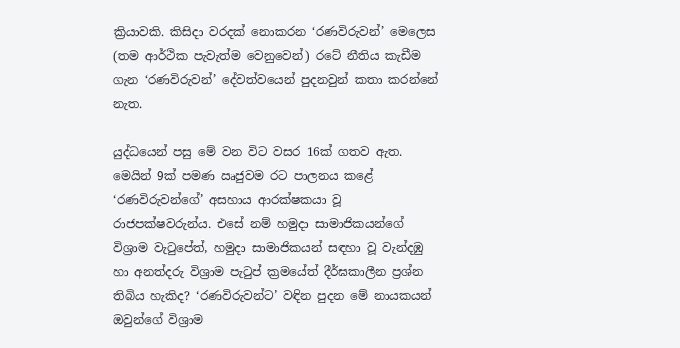ක්‍රියාවකි. කිසිදා වරදක් නොකරන ‘රණවිරුවන්’ මෙලෙස (තම ආර්ථික පැවැත්ම වෙනුවෙන්) රටේ නීතිය කැඩීම ගැන ‘රණවිරුවන්’ දේවත්වයෙන් පුදනවුන් කතා කරන්නේ නැත.

යුද්ධයෙන් පසු මේ වන විට වසර 16ක් ගතව ඇත. මෙයින් 9ක් පමණ ඍජුවම රට පාලනය කළේ ‘රණවිරුවන්ගේ’ අසහාය ආරක්ෂකයා වූ රාජපක්ෂවරුන්ය. එසේ නම් හමුදා සාමාජිකයන්ගේ විශ්‍රාම වැටුපේත්, හමුදා සාමාජිකයන් සඳහා වූ වැන්දඹු හා අනත්දරු විශ්‍රාම පැටුප් ක්‍රමයේත් දීර්ඝකාලීන ප්‍රශ්න තිබිය හැකිද? ‘රණවිරුවන්ට’ වඳින පුදන මේ නායකයන් ඔවුන්ගේ විශ්‍රාම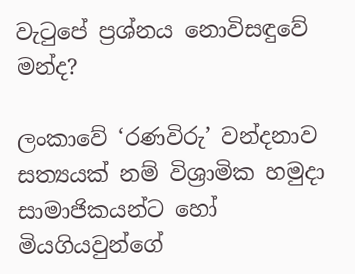වැටුපේ ප්‍රශ්නය නොවිසඳුවේ මන්ද?

ලංකාවේ ‘රණවිරු’ වන්දනාව සත්‍යයක් නම් විශ්‍රාමික හමුදා සාමාජිකයන්ට හෝ මියගියවුන්ගේ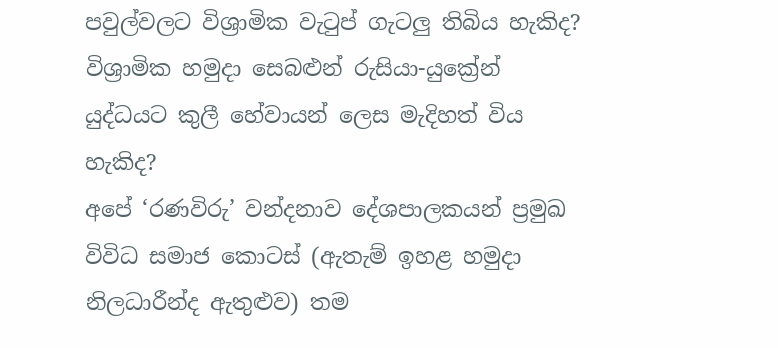පවුල්වලට විශ්‍රාමික වැටුප් ගැටලු තිබිය හැකිද? විශ්‍රාමික හමුදා සෙබළුන් රුසියා-යුක්‍රේන් යුද්ධයට කුලී හේවායන් ලෙස මැදිහත් විය හැකිද?
අපේ ‘රණවිරු’ වන්දනාව දේශපාලකයන් ප්‍රමුඛ විවිධ සමාජ කොටස් (ඇතැම් ඉහළ හමුදා නිලධාරීන්ද ඇතුළුව) තම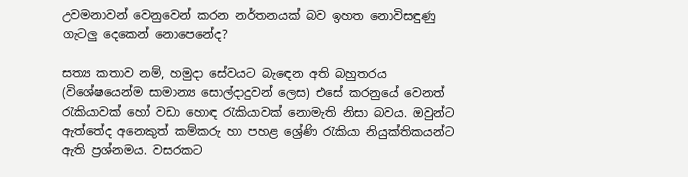උවමනාවන් වෙනුවෙන් කරන නර්තනයක් බව ඉහත නොවිසඳුණු ගැටලු දෙකෙන් නොපෙනේද?

සත්‍ය කතාව නම්, හමුදා සේවයට බැඳෙන අති බහුතරය (විශේෂයෙන්ම සාමාන්‍ය සොල්දාදුවන් ලෙස) එසේ කරනුයේ වෙනත් රැකියාවක් හෝ වඩා හොඳ රැකියාවක් නොමැති නිසා බවය. ඔවුන්ට ඇත්තේද අනෙකුත් කම්කරු හා පහළ ශ්‍රේණි රැකියා නියුක්තිකයන්ට ඇති ප්‍රශ්නමය. වසරකට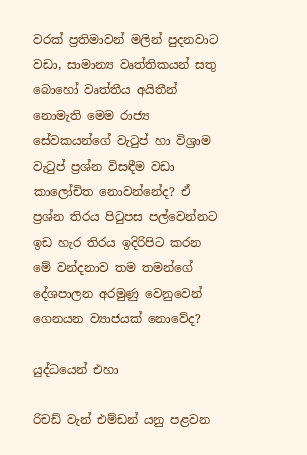වරක් ප්‍රතිමාවන් මලින් පුදනවාට වඩා, සාමාන්‍ය වෘත්තිකයන් සතු බොහෝ වෘත්තීය අයිතීන් නොමැති මෙම රාජ්‍ය සේවකයන්ගේ වැටුප් හා විශ්‍රාම වැටුප් ප්‍රශ්න විසඳීම වඩා කාලෝචිත නොවන්නේද? ඒ ප්‍රශ්න තිරය පිටුපස පල්වෙන්නට ඉඩ හැර තිරය ඉදිරිපිට කරන මේ වන්දනාව තම තමන්ගේ දේශපාලන අරමුණු වෙනුවෙන් ගෙනයන ව්‍යාජයක් නොවේද?

යුද්ධයෙන් එහා

රිචඩ් වැන් එම්ඩන් යනු පළවන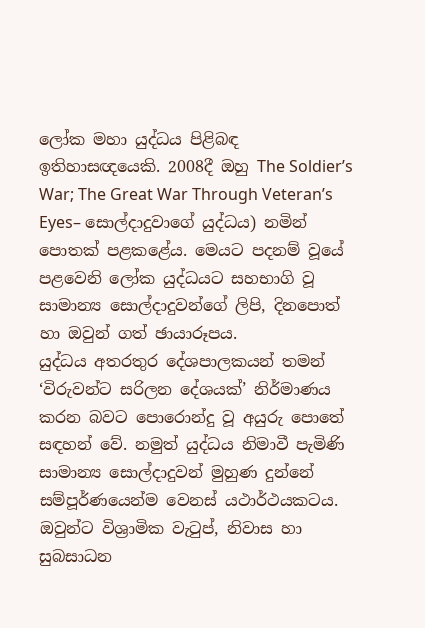ලෝක මහා යුද්ධය පිළිබඳ ඉතිහාසඥයෙකි. 2008දී ඔහු The Soldier’s War; The Great War Through Veteran’s Eyes– සොල්දාදුවාගේ යුද්ධය) නමින් පොතක් පළකළේය. මෙයට පදනම් වූයේ පළවෙනි ලෝක යුද්ධයට සහභාගි වූ සාමාන්‍ය සොල්දාදුවන්ගේ ලිපි, දිනපොත් හා ඔවුන් ගත් ඡායාරූපය.
යුද්ධය අතරතුර දේශපාලකයන් තමන් ‘විරුවන්ට සරිලන දේශයක්’ නිර්මාණය කරන බවට පොරොන්දු වූ අයුරු පොතේ සඳහන් වේ. නමුත් යුද්ධය නිමාවී පැමිණි සාමාන්‍ය සොල්දාදුවන් මුහුණ දුන්නේ සම්පූර්ණයෙන්ම වෙනස් යථාර්ථයකටය. ඔවුන්ට විශ්‍රාමික වැටුප්, නිවාස හා සුබසාධන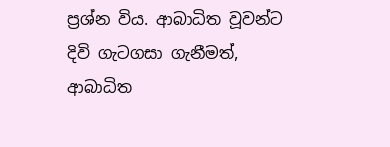ප්‍රශ්න විය. ආබාධිත වූවන්ට දිවි ගැටගසා ගැනීමත්, ආබාධිත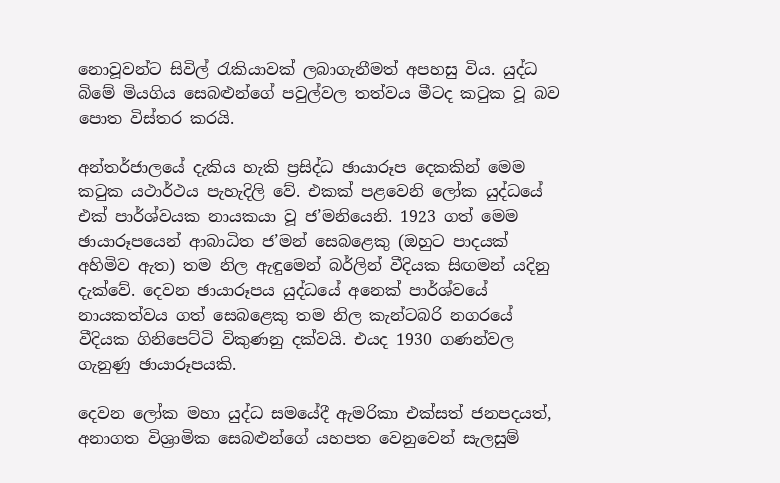නොවූවන්ට සිවිල් රැකියාවක් ලබාගැනීමත් අපහසු විය. යුද්ධ බිමේ මියගිය සෙබළුන්ගේ පවුල්වල තත්වය මීටද කටුක වූ බව පොත විස්තර කරයි.

අන්තර්ජාලයේ දැකිය හැකි ප්‍රසිද්ධ ඡායාරූප දෙකකින් මෙම කටුක යථාර්ථය පැහැදිලි වේ. එකක් පළවෙනි ලෝක යුද්ධයේ එක් පාර්ශ්වයක නායකයා වූ ජ’මනියෙනි. 1923 ගත් මෙම ඡායාරූපයෙන් ආබාධිත ජ’මන් සෙබළෙකු (ඔහුට පාදයක් අහිමිව ඇත) තම නිල ඇඳුමෙන් බර්ලින් වීදියක සිඟමන් යදිනු දැක්වේ. දෙවන ඡායාරූපය යුද්ධයේ අනෙක් පාර්ශ්වයේ නායකත්වය ගත් සෙබළෙකු තම නිල කැන්ටබරි නගරයේ වීදියක ගිනිපෙට්ටි විකුණනු දක්වයි. එයද 1930 ගණන්වල ගැනුණු ඡායාරූපයකි.

දෙවන ලෝක මහා යුද්ධ සමයේදී ඇමරිකා එක්සත් ජනපදයත්, අනාගත විශ්‍රාමික සෙබළුන්ගේ යහපත වෙනුවෙන් සැලසුම්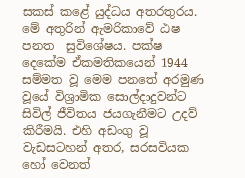සකස් කළේ යුද්ධය අතරතුරය. මේ අතුරින් ඇමරිකාවේ ඨෂ පනත  සුවිශේෂය. පක්ෂ දෙකේම ඒකමතිකයෙන් 1944 සම්මත වූ මෙම පනතේ අරමුණ වූයේ විශ්‍රාමික සොල්දාදුවන්ට සිවිල් ජීවිතය ජයගැනීමට උදව් කිරීමයි. එහි අඩංගු වූ වැඩසටහන් අතර, සරසවියක හෝ වෙනත්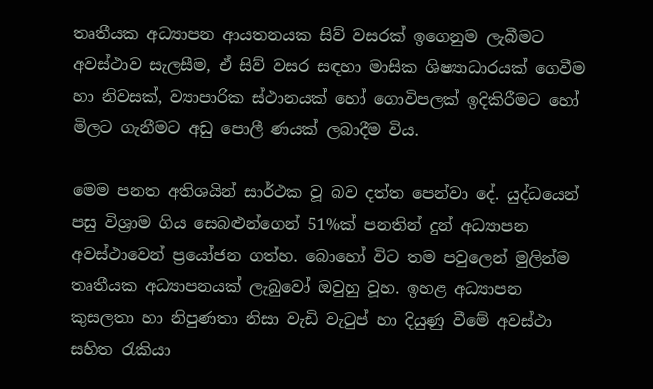තෘතීයක අධ්‍යාපන ආයතනයක සිව් වසරක් ඉගෙනුම ලැබීමට අවස්ථාව සැලසීම, ඒ සිව් වසර සඳහා මාසික ශිෂ්‍යාධාරයක් ගෙවීම හා නිවසක්, ව්‍යාපාරික ස්ථානයක් හෝ ගොවිපලක් ඉදිකිරීමට හෝ මිලට ගැනීමට අඩු පොලී ණයක් ලබාදීම විය.

මෙම පනත අතිශයින් සාර්ථක වූ බව දත්ත පෙන්වා දේ. යුද්ධයෙන් පසු විශ්‍රාම ගිය සෙබළුන්ගෙන් 51%ක් පනතින් දුන් අධ්‍යාපන අවස්ථාවෙන් ප්‍රයෝජන ගත්හ. බොහෝ විට තම පවුලෙන් මුලින්ම තෘතීයක අධ්‍යාපනයක් ලැබුවෝ ඔවුහු වූහ. ඉහළ අධ්‍යාපන කුසලතා හා නිපුණතා නිසා වැඩි වැටුප් හා දියුණු වීමේ අවස්ථා සහිත රැකියා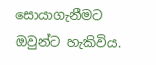සොයාගැනීමට ඔවුන්ට හැකිවිය.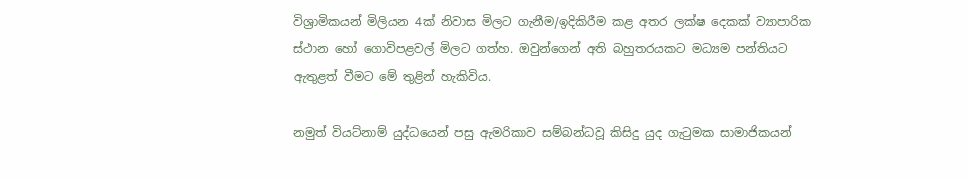විශ්‍රාමිකයන් මිලියන 4ක් නිවාස මිලට ගැනීම/ඉදිකිරීම කළ අතර ලක්ෂ දෙකක් ව්‍යාපාරික ස්ථාන හෝ ගොවිපළවල් මිලට ගත්හ. ඔවුන්ගෙන් අති බහුතරයකට මධ්‍යම පන්තියට ඇතුළත් වීමට මේ තුළින් හැකිවිය.

නමුත් වියට්නාම් යුද්ධයෙන් පසු ඇමරිකාව සම්බන්ධවූ කිසිදු යුද ගැටුමක සාමාජිකයන්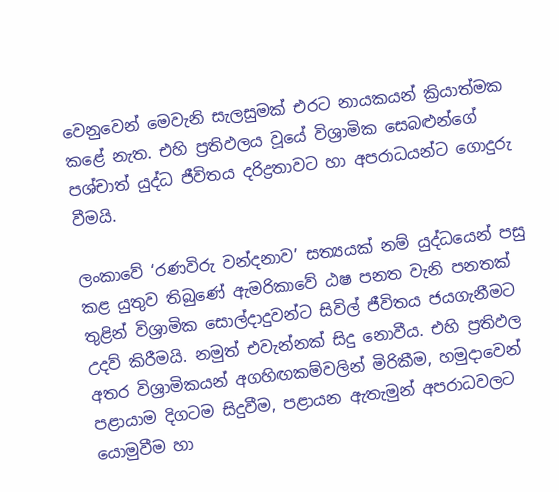වෙනුවෙන් මෙවැනි සැලසුමක් එරට නායකයන් ක්‍රියාත්මක කළේ නැත. එහි ප්‍රතිඵලය වූයේ විශ්‍රාමික සෙබළුන්ගේ පශ්චාත් යුද්ධ ජීවිතය දරිද්‍රතාවට හා අපරාධයන්ට ගොදුරු වීමයි.

ලංකාවේ ‘රණවිරු වන්දනාව’ සත්‍යයක් නම් යුද්ධයෙන් පසු කළ යුතුව තිබුණේ ඇමරිකාවේ ඨෂ පනත වැනි පනතක් තුළින් විශ්‍රාමික සොල්දාදුවන්ට සිවිල් ජීවිතය ජයගැනීමට උදව් කිරීමයි. නමුත් එවැන්නක් සිදු නොවීය. එහි ප්‍රතිඵල අතර විශ්‍රාමිකයන් අගහිඟකම්වලින් මිරිකීම, හමුදාවෙන් පළායාම දිගටම සිදුවීම, පළායන ඇතැමුන් අපරාධවලට යොමුවීම හා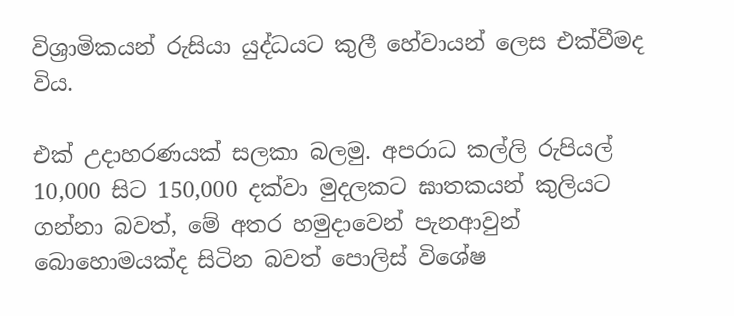විශ්‍රාමිකයන් රුසියා යුද්ධයට කුලී හේවායන් ලෙස එක්වීමද විය.

එක් උදාහරණයක් සලකා බලමු. අපරාධ කල්ලි රුපියල් 10,000 සිට 150,000 දක්වා මුදලකට ඝාතකයන් කුලියට ගන්නා බවත්, මේ අතර හමුදාවෙන් පැනආවුන් බොහොමයක්ද සිටින බවත් පොලිස් විශේෂ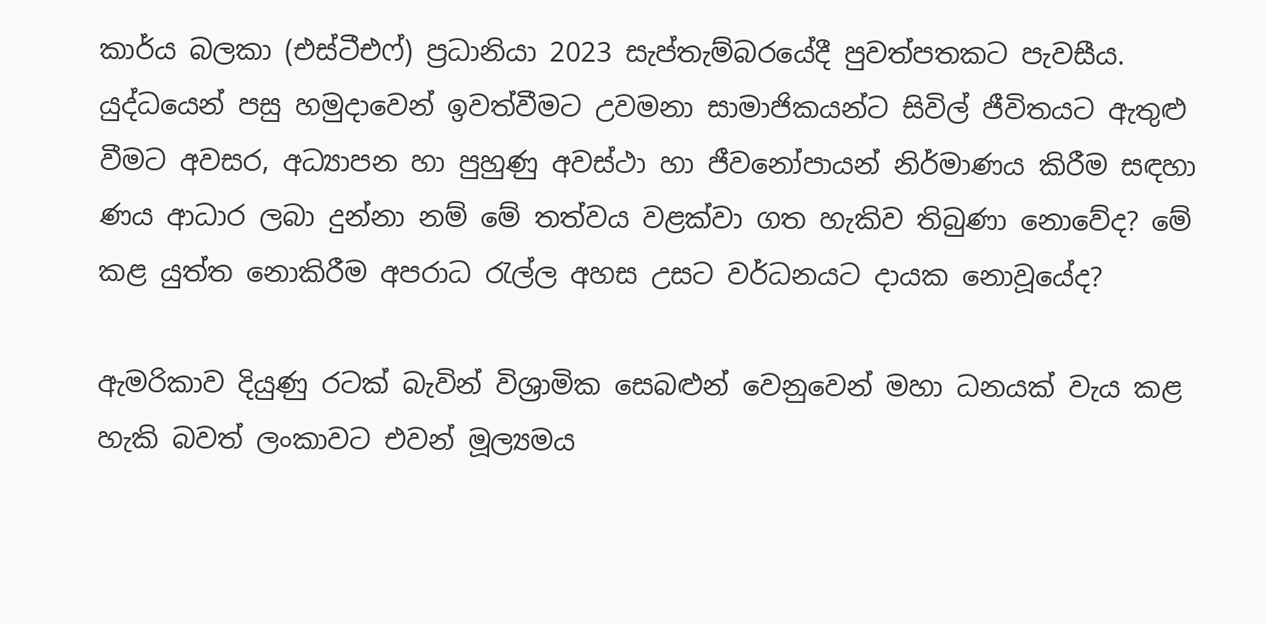කාර්ය බලකා (එස්ටීඑෆ්) ප්‍රධානියා 2023 සැප්තැම්බරයේදී පුවත්පතකට පැවසීය. යුද්ධයෙන් පසු හමුදාවෙන් ඉවත්වීමට උවමනා සාමාජිකයන්ට සිවිල් ජීවිතයට ඇතුළු වීමට අවසර, අධ්‍යාපන හා පුහුණු අවස්ථා හා ජීවනෝපායන් නිර්මාණය කිරීම සඳහා ණය ආධාර ලබා දුන්නා නම් මේ තත්වය වළක්වා ගත හැකිව තිබුණා නොවේද? මේ කළ යුත්ත නොකිරීම අපරාධ රැල්ල අහස උසට වර්ධනයට දායක නොවූයේද?

ඇමරිකාව දියුණු රටක් බැවින් විශ්‍රාමික සෙබළුන් වෙනුවෙන් මහා ධනයක් වැය කළ හැකි බවත් ලංකාවට එවන් මූල්‍යමය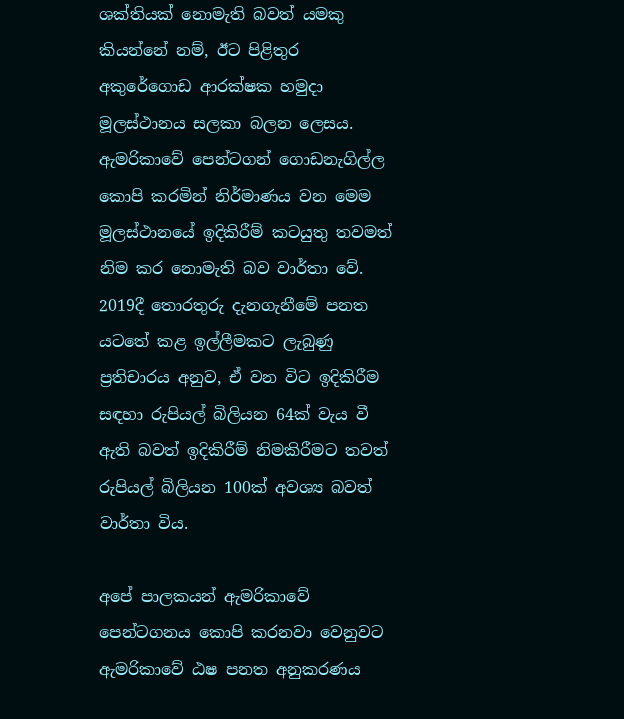ශක්තියක් නොමැති බවත් යමකු කියන්නේ නම්, ඊට පිළිතුර අකුරේගොඩ ආරක්ෂක හමුදා මූලස්ථානය සලකා බලන ලෙසය.
ඇමරිකාවේ පෙන්ටගන් ගොඩනැගිල්ල කොපි කරමින් නිර්මාණය වන මෙම මූලස්ථානයේ ඉදිකිරීම් කටයුතු තවමත් නිම කර නොමැති බව වාර්තා වේ. 2019දී තොරතුරු දැනගැනීමේ පනත යටතේ කළ ඉල්ලීමකට ලැබුණු ප්‍රතිචාරය අනුව, ඒ වන විට ඉදිකිරීම සඳහා රුපියල් බිලියන 64ක් වැය වී ඇති බවත් ඉදිකිරීම් නිමකිරීමට තවත් රුපියල් බිලියන 100ක් අවශ්‍ය බවත් වාර්තා විය.

අපේ පාලකයන් ඇමරිකාවේ පෙන්ටගනය කොපි කරනවා වෙනුවට ඇමරිකාවේ ඨෂ පනත අනුකරණය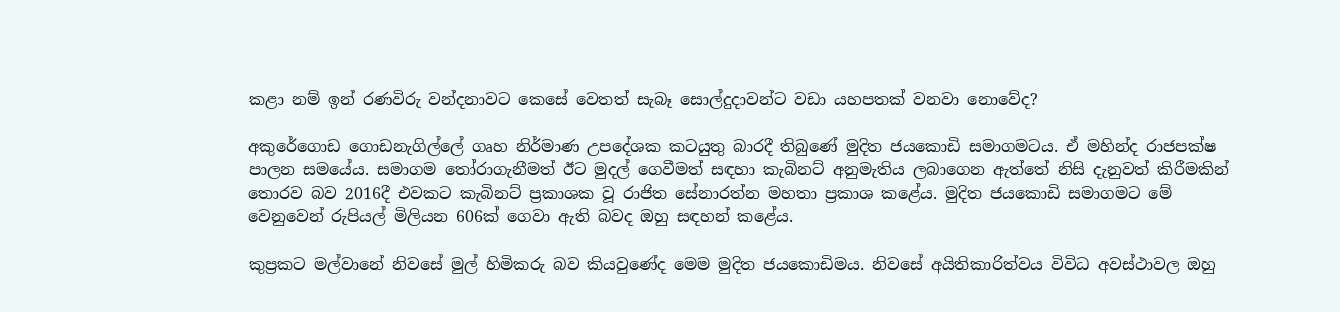කළා නම් ඉන් රණවිරු වන්දනාවට කෙසේ වෙතත් සැබෑ සොල්දුදාවන්ට වඩා යහපතක් වනවා නොවේද?

අකුරේගොඩ ගොඩනැගිල්ලේ ගෘහ නිර්මාණ උපදේශක කටයුතු බාරදී තිබුණේ මුදිත ජයකොඩි සමාගමටය. ඒ මහින්ද රාජපක්ෂ පාලන සමයේය. සමාගම තෝරාගැනීමත් ඊට මුදල් ගෙවීමත් සඳහා කැබිනට් අනුමැතිය ලබාගෙන ඇත්තේ නිසි දැනුවත් කිරීමකින් තොරව බව 2016දී එවකට කැබිනට් ප්‍රකාශක වූ රාජිත සේනාරත්න මහතා ප්‍රකාශ කළේය. මුදිත ජයකොඩි සමාගමට මේ වෙනුවෙන් රුපියල් මිලියන 606ක් ගෙවා ඇති බවද ඔහු සඳහන් කළේය.

කුප්‍රකට මල්වානේ නිවසේ මුල් හිමිකරු බව කියවුණේද මෙම මුදිත ජයකොඩිමය. නිවසේ අයිතිකාරිත්වය විවිධ අවස්ථාවල ඔහු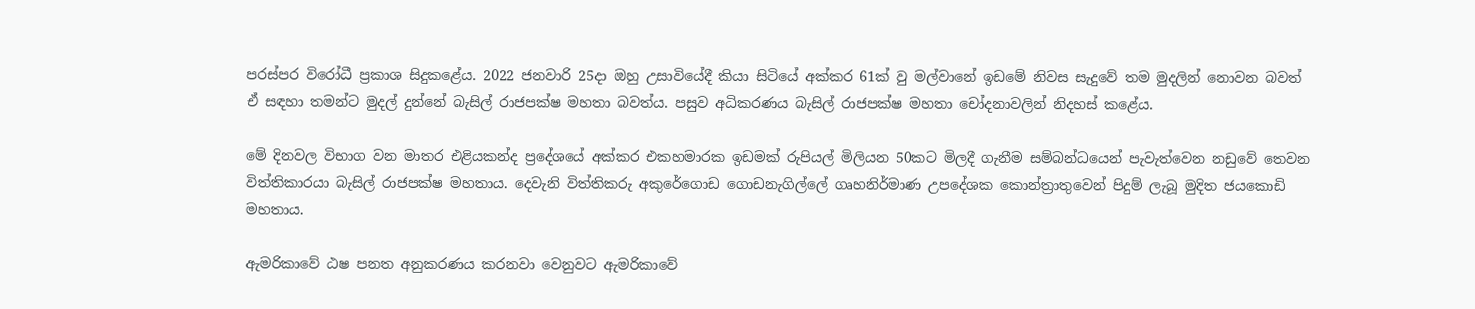පරස්පර විරෝධී ප්‍රකාශ සිදුකළේය. 2022 ජනවාරි 25දා ඔහු උසාවියේදී කියා සිටියේ අක්කර 61ක් වු මල්වානේ ඉඩමේ නිවස සැදුවේ තම මුදලින් නොවන බවත් ඒ සඳහා තමන්ට මුදල් දුන්නේ බැසිල් රාජපක්ෂ මහතා බවත්ය. පසුව අධිකරණය බැසිල් රාජපක්ෂ මහතා චෝදනාවලින් නිදහස් කළේය.

මේ දිනවල විභාග වන මාතර එළියකන්ද ප්‍රදේශයේ අක්කර එකහමාරක ඉඩමක් රුපියල් මිලියන 50කට මිලදී ගැනීම සම්බන්ධයෙන් පැවැත්වෙන නඩුවේ තෙවන විත්තිකාරයා බැසිල් රාජපක්ෂ මහතාය. දෙවැනි විත්තිකරු අකුරේගොඩ ගොඩනැගිල්ලේ ගෘහනිර්මාණ උපදේශක කොන්ත්‍රාතුවෙන් පිදුම් ලැබූ මුදිත ජයකොඩි මහතාය.

ඇමරිකාවේ ඨෂ පනත අනුකරණය කරනවා වෙනුවට ඇමරිකාවේ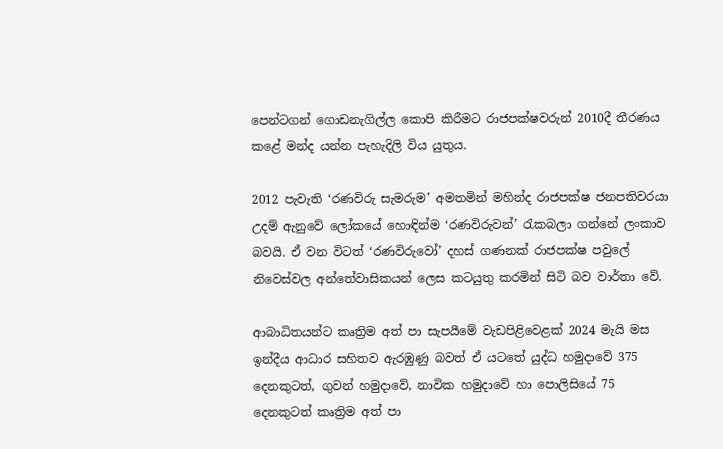පෙන්ටගන් ගොඩනැගිල්ල කොපි කිරීමට රාජපක්ෂවරුන් 2010දී තීරණය කළේ මන්ද යන්න පැහැදිලි විය යුතුය.

2012 පැවැති ‘රණවිරු සැමරුම’ අමතමින් මහින්ද රාජපක්ෂ ජනපතිවරයා උදම් ඇනුවේ ලෝකයේ හොඳින්ම ‘රණවිරුවන්’ රැකබලා ගන්නේ ලංකාව බවයි. ඒ වන විටත් ‘රණවිරුවෝ’ දහස් ගණනක් රාජපක්ෂ පවුලේ නිවෙස්වල අන්තේවාසිකයන් ලෙස කටයුතු කරමින් සිටි බව වාර්තා වේ.

ආබාධිතයන්ට කෘත්‍රිම අත් පා සැපයීමේ වැඩපිළිවෙළක් 2024 මැයි මස ඉන්දීය ආධාර සහිතව ඇරඹුණු බවත් ඒ යටතේ යුද්ධ හමුදාවේ 375 දෙනකුටත්, ගුවන් හමුදාවේ, නාවික හමුදාවේ හා පොලිසියේ 75 දෙනකුටත් කෘත්‍රිම අත් පා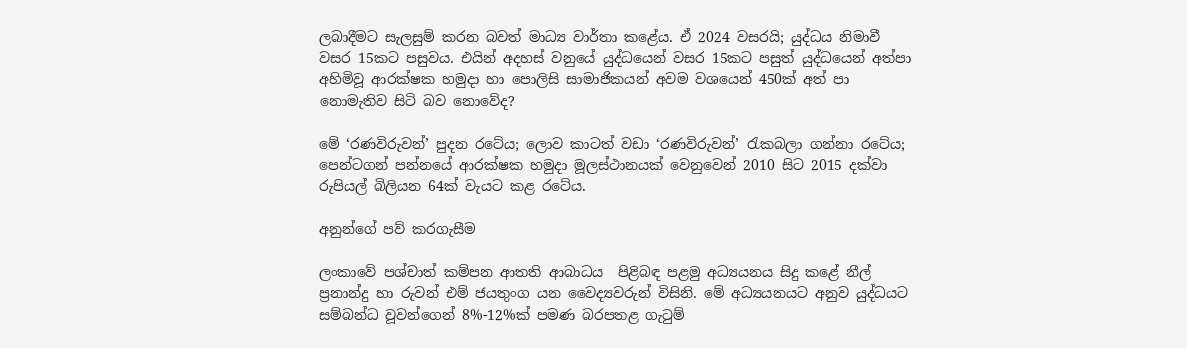ලබාදීමට සැලසුම් කරන බවත් මාධ්‍ය වාර්තා කළේය. ඒ 2024 වසරයි; යුද්ධය නිමාවී වසර 15කට පසුවය. එයින් අදහස් වනුයේ යුද්ධයෙන් වසර 15කට පසුත් යුද්ධයෙන් අත්පා අහිමිවූ ආරක්ෂක හමුදා හා පොලිසි සාමාජිකයන් අවම වශයෙන් 450ක් අත් පා නොමැතිව සිටි බව නොවේද?

මේ ‘රණවිරුවන්’ පුදන රටේය; ලොව කාටත් වඩා ‘රණවිරුවන්’ රැකබලා ගන්නා රටේය; පෙන්ටගන් පන්නයේ ආරක්ෂක හමුදා මූලස්ථානයක් වෙනුවෙන් 2010 සිට 2015 දක්වා රුපියල් බිලියන 64ක් වැයට කළ රටේය.

අනුන්ගේ පව් කරගැසීම

ලංකාවේ පශ්චාත් කම්පන ආතති ආබාධය  පිළිබඳ පළමු අධ්‍යයනය සිදු කළේ නීල් ප්‍රනාන්දු හා රුවන් එම් ජයතුංග යන වෛද්‍යවරුන් විසිනි. මේ අධ්‍යයනයට අනුව යුද්ධයට සම්බන්ධ වූවන්ගෙන් 8%-12%ක් පමණ බරපතළ ගැටුම්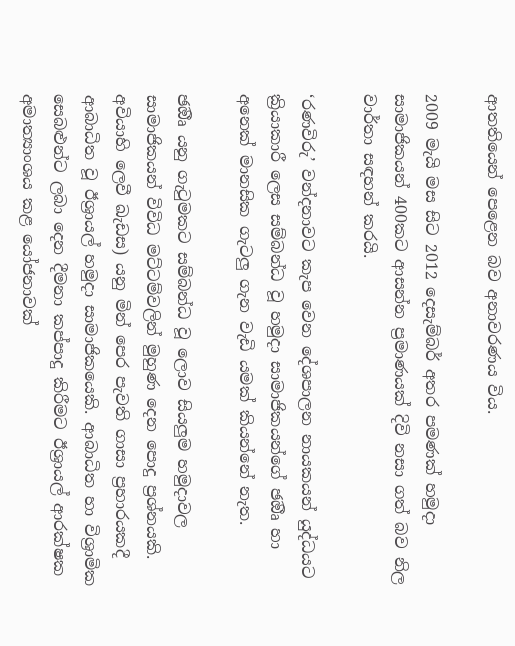ආතතියෙන් පෙළෙන බව අනාවරණය විය.

2009 මැයි මස සිට 2012 දෙසැම්බර් අතර පමණක් හමුදා සාමාජිකයන් 400කට ආසන්න ප්‍රමාණයක් දිවි නසා ගත් බව නිල වාර්තා සඳහන් කරයි.

‘රණවිරු’ වන්දනාවට කැප වෙන දේශපාලන නායකයන් යුද්ධයට ක්‍රියාකාරී ලෙස සම්බන්ධ වූ හමුදා සාමාජිකයන්ගේ ඡඔීෘ හා අනෙක් මානසික ගැටලු ගැන වැඩි යමක් කියන්නේ නැත.

ඡඔීෘ යනු ගැටුමකට සම්බන්ධ වූ ලොව සියලුම හමුදාවල සාමාජිකයන් විවිධ මට්ටම්වලින් මුහුණ දෙන පොදු ප්‍රශ්නයකි.
අවියාහි ලෙවී ඛැඩස) යනු මින් පෙර පැවති ගාසා ප්‍රහාරයකදී ආබාධිත වූ ඊශ්‍රායල් හමුදා සාමාජිකයෙකි. ආබාධිත හා විශ්‍රාමික සෙබළුන්ට ලබා දෙන දීමනා කප්පාදු කිරීමට ඊශ්‍රායල් ආරක්ෂක අමාත්‍යාංශය කළ යෝජනාවක්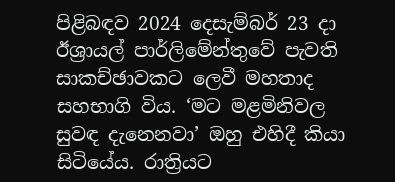පිළිබඳව 2024 දෙසැම්බර් 23 දා ඊශ්‍රායල් පාර්ලිමේන්තුවේ පැවති සාකච්ඡාවකට ලෙවී මහතාද සහභාගි විය. ‘මට මළමිනිවල සුවඳ දැනෙනවා’ ඔහු එහිදී කියා සිටියේය. රාත්‍රියට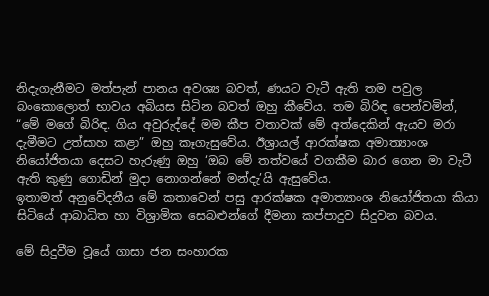නිදැගැනීමට මත්පැන් පානය අවශ්‍ය බවත්, ණයට වැටී ඇති තම පවුල බංකොලොත් භාවය අබියස සිටින බවත් ඔහු කීවේය. තම බිරිඳ පෙන්වමින්, “මේ මගේ බිරිඳ. ගිය අවුරුද්දේ මම කීප වතාවක් මේ අත්දෙකින් ඇයව මරා දැමීමට උත්සාහ කළා” ඔහු කෑගැසුවේය. ඊශ්‍රායල් ආරක්ෂක අමාත්‍යාංශ නියෝජිතයා දෙසට හැරුණු ඔහු ‘ඔබ මේ තත්වයේ වගකීම බාර ගෙන මා වැටී ඇති කුණු ගොඩින් මුදා නොගන්නේ මන්දැ’යි ඇසුවේය.
ඉතාමත් අනුවේදනීය මේ කතාවෙන් පසු ආරක්ෂක අමාත්‍යාංශ නියෝජිතයා කියා සිටියේ ආබාධිත හා විශ්‍රාමික සෙබළුන්ගේ දීමනා කප්පාදුව සිදුවන බවය.

මේ සිදුවීම වූයේ ගාසා ජන සංහාරක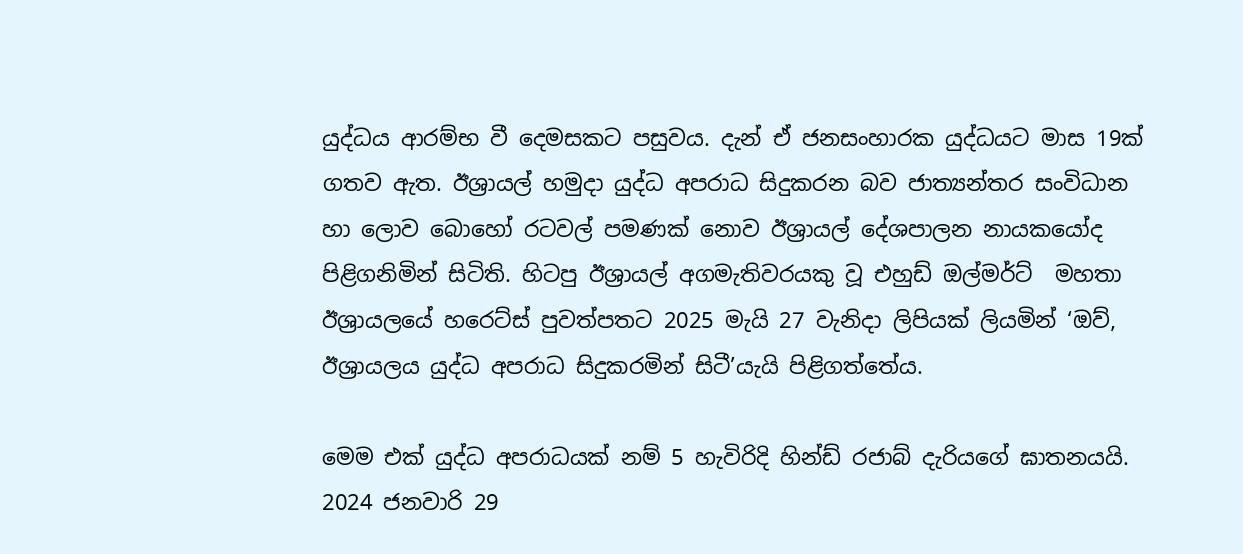යුද්ධය ආරම්භ වී දෙමසකට පසුවය. දැන් ඒ ජනසංහාරක යුද්ධයට මාස 19ක් ගතව ඇත. ඊශ්‍රායල් හමුදා යුද්ධ අපරාධ සිදුකරන බව ජාත්‍යන්තර සංවිධාන හා ලොව බොහෝ රටවල් පමණක් නොව ඊශ්‍රායල් දේශපාලන නායකයෝද පිළිගනිමින් සිටිති. හිටපු ඊශ්‍රායල් අගමැතිවරයකු වූ එහුඩ් ඔල්මර්ට්  මහතා ඊශ්‍රායලයේ හරෙට්ස් පුවත්පතට 2025 මැයි 27 වැනිදා ලිපියක් ලියමින් ‘ඔව්, ඊශ්‍රායලය යුද්ධ අපරාධ සිදුකරමින් සිටී’යැයි පිළිගත්තේය.

මෙම එක් යුද්ධ අපරාධයක් නම් 5 හැවිරිදි හින්ඩ් රජාබ් දැරියගේ ඝාතනයයි. 2024 ජනවාරි 29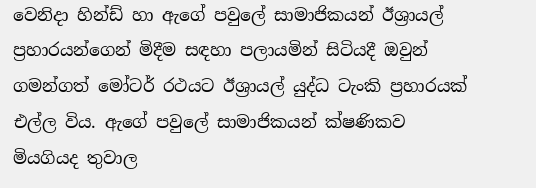වෙනිදා හින්ඩ් හා ඇගේ පවුලේ සාමාජිකයන් ඊශ්‍රායල් ප්‍රහාරයන්ගෙන් මිදීම සඳහා පලායමින් සිටියදී ඔවුන් ගමන්ගත් මෝටර් රථයට ඊශ්‍රායල් යුද්ධ ටැංකි ප්‍රහාරයක් එල්ල විය. ඇගේ පවුලේ සාමාජිකයන් ක්ෂණිකව මියගියද තුවාල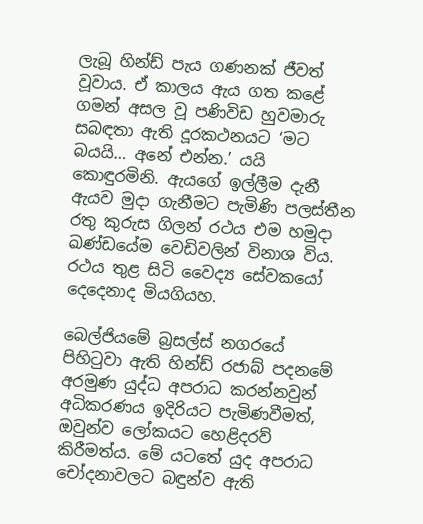ලැබූ හින්ඩ් පැය ගණනක් ජීවත් වූවාය. ඒ කාලය ඇය ගත කළේ ගමන් අසල වූ පණිවිඩ හුවමාරු සබඳතා ඇති දූරකථනයට ‘මට බයයි… අනේ එන්න.’ යයි කොඳුරමිනි. ඇයගේ ඉල්ලීම දැනී ඇයව මුදා ගැනීමට පැමිණි පලස්තීන රතු කුරුස ගිලන් රථය එම හමුදා ඛණ්ඩයේම වෙඩිවලින් විනාශ විය. රථය තුළ සිටි වෛද්‍ය සේවකයෝ දෙදෙනාද මියගියහ.

බෙල්ජියමේ බ්‍රසල්ස් නගරයේ පිහිටුවා ඇති හින්ඩ් රජාබ් පදනමේ අරමුණ යුද්ධ අපරාධ කරන්නවුන් අධිකරණය ඉදිරියට පැමිණවීමත්, ඔවුන්ව ලෝකයට හෙළිදරව් කිරීමත්ය. මේ යටතේ යුද අපරාධ චෝදනාවලට බඳුන්ව ඇති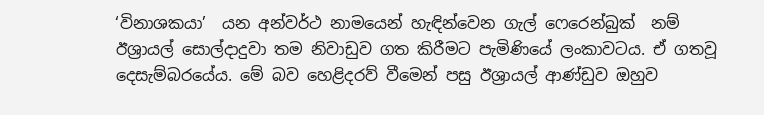‘විනාශකයා’  යන අන්වර්ථ නාමයෙන් හැඳින්වෙන ගැල් ෆෙරෙන්බුක්  නම් ඊශ්‍රායල් සොල්දාදුවා තම නිවාඩුව ගත කිරීමට පැමිණියේ ලංකාවටය. ඒ ගතවූ දෙසැම්බරයේය. මේ බව හෙළිදරව් වීමෙන් පසු ඊශ්‍රායල් ආණ්ඩුව ඔහුව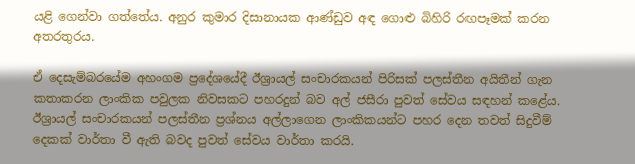යළි ගෙන්වා ගත්තේය. අනුර කුමාර දිසානායක ආණ්ඩුව අඳ ගොළු බිහිරි රඟපෑමක් කරන අතරතුරය.

ඒ දෙසැම්බරයේම අහංගම ප්‍රදේශයේදී ඊශ්‍රායල් සංචාරකයන් පිරිසක් පලස්තීන අයිතීන් ගැන කතාකරන ලාංකික පවුලක නිවසකට පහරදුන් බව අල් ජසීරා පුවත් සේවය සඳහන් කළේය. ඊශ්‍රායල් සංචාරකයන් පලස්තීන ප්‍රශ්නය අල්ලාගෙන ලාංකිකයන්ට පහර දෙන තවත් සිදුවීම් දෙකක් වාර්තා වී ඇති බවද පුවත් සේවය වාර්තා කරයි.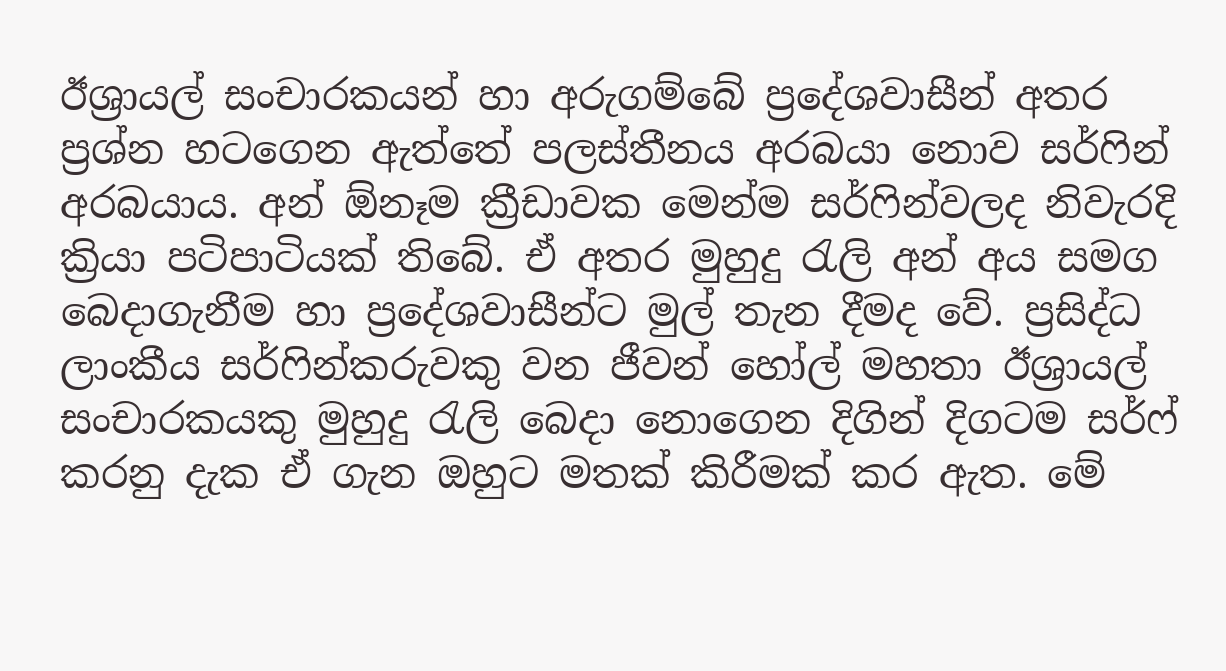ඊශ්‍රායල් සංචාරකයන් හා අරුගම්බේ ප්‍රදේශවාසීන් අතර ප්‍රශ්න හටගෙන ඇත්තේ පලස්තීනය අරබයා නොව සර්ෆින් අරබයාය. අන් ඕනෑම ක්‍රීඩාවක මෙන්ම සර්ෆින්වලද නිවැරදි ක්‍රියා පටිපාටියක් තිබේ. ඒ අතර මුහුදු රැලි අන් අය සමග බෙදාගැනීම හා ප්‍රදේශවාසීන්ට මුල් තැන දීමද වේ. ප්‍රසිද්ධ ලාංකීය සර්ෆින්කරුවකු වන ජීවන් හෝල් මහතා ඊශ්‍රායල් සංචාරකයකු මුහුදු රැලි බෙදා නොගෙන දිගින් දිගටම සර්ෆ් කරනු දැක ඒ ගැන ඔහුට මතක් කිරීමක් කර ඇත. මේ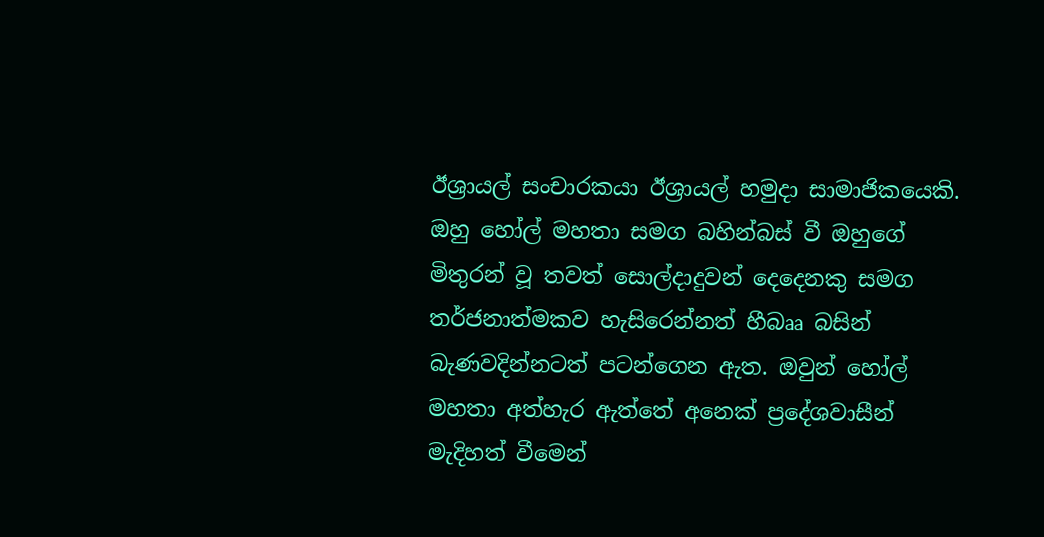ඊශ්‍රායල් සංචාරකයා ඊශ්‍රායල් හමුදා සාමාජිකයෙකි. ඔහු හෝල් මහතා සමග බහින්බස් වී ඔහුගේ මිතුරන් වූ තවත් සොල්දාදුවන් දෙදෙනකු සමග තර්ජනාත්මකව හැසිරෙන්නත් හීබෲ බසින් බැණවදින්නටත් පටන්ගෙන ඇත. ඔවුන් හෝල් මහතා අත්හැර ඇත්තේ අනෙක් ප්‍රදේශවාසීන් මැදිහත් වීමෙන්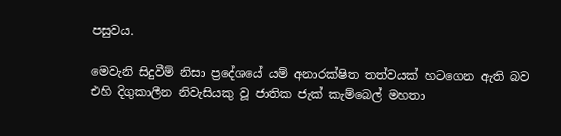පසුවය.

මෙවැනි සිදුවීම් නිසා ප්‍රදේශයේ යම් අනාරක්ෂිත තත්වයක් හටගෙන ඇති බව එහි දිගුකාලීන නිවැසියකු වූ ජාතික ජැක් කැම්බෙල් මහතා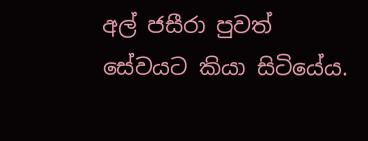අල් ජසීරා පුවත් සේවයට කියා සිටියේය.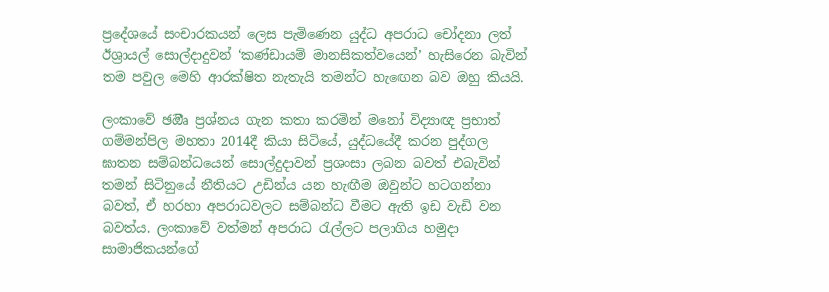ප්‍රදේශයේ සංචාරකයන් ලෙස පැමිණෙන යුද්ධ අපරාධ චෝදනා ලත් ඊශ්‍රායල් සොල්දාදුවන් ‘කණ්ඩායම් මානසිකත්වයෙන්’ හැසිරෙන බැවින් තම පවුල මෙහි ආරක්ෂිත නැතැයි තමන්ට හැඟෙන බව ඔහු කියයි.

ලංකාවේ ඡඔීෘ ප්‍රශ්නය ගැන කතා කරමින් මනෝ විද්‍යාඥ ප්‍රභාත් ගම්මන්පිල මහතා 2014දී කියා සිටියේ, යුද්ධයේදී කරන පුද්ගල ඝාතන සම්බන්ධයෙන් සොල්දුදාවන් ප්‍රශංසා ලබන බවත් එබැවින් තමන් සිටිනුයේ නීතියට උඩින්ය යන හැඟීම ඔවුන්ට හටගන්නා බවත්, ඒ හරහා අපරාධවලට සම්බන්ධ වීමට ඇති ඉඩ වැඩි වන බවත්ය. ලංකාවේ වත්මන් අපරාධ රැල්ලට පලාගිය හමුදා සාමාජිකයන්ගේ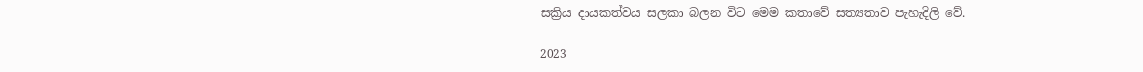සක්‍රිය දායකත්වය සලකා බලන විට මෙම කතාවේ සත්‍යතාව පැහැදිලි වේ.

2023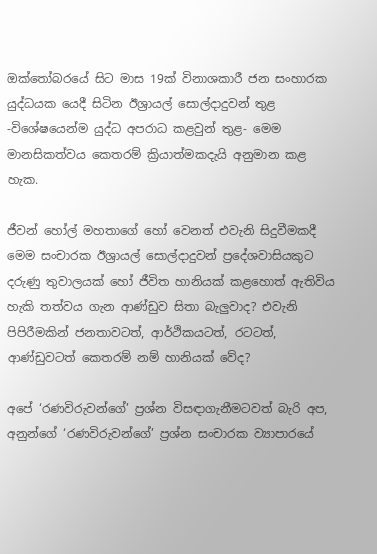ඔක්තෝබරයේ සිට මාස 19ක් විනාශකාරී ජන සංහාරක යුද්ධයක යෙදී සිටින ඊශ්‍රායල් සොල්දාදුවන් තුළ -විශේෂයෙන්ම යුද්ධ අපරාධ කළවුන් තුළ- මෙම මානසිකත්වය කෙතරම් ක්‍රියාත්මකදැයි අනුමාන කළ හැක.

ජීවන් හෝල් මහතාගේ හෝ වෙනත් එවැනි සිදුවීමකදී මෙම සංචාරක ඊශ්‍රායල් සොල්දාදුවන් ප්‍රදේශවාසියකුට දරුණු තුවාලයක් හෝ ජීවිත හානියක් කළහොත් ඇතිවිය හැකි තත්වය ගැන ආණ්ඩුව සිතා බැලුවාද? එවැනි පිපිරීමකින් ජනතාවටත්, ආර්ථිකයටත්, රටටත්, ආණ්ඩුවටත් කෙතරම් නම් හානියක් වේද?

අපේ ‘රණවිරුවන්ගේ’ ප්‍රශ්න විසඳාගැනීමටවත් බැරි අප, අනුන්ගේ ‘රණවිරුවන්ගේ’ ප්‍රශ්න සංචාරක ව්‍යාපාරයේ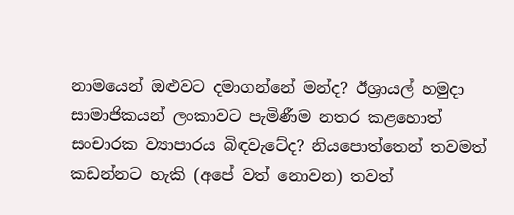නාමයෙන් ඔළුවට දමාගන්නේ මන්ද? ඊශ්‍රායල් හමුදා සාමාජිකයන් ලංකාවට පැමිණීම නතර කළහොත් සංචාරක ව්‍යාපාරය බිඳවැටේද? නියපොත්තෙන් තවමත් කඩන්නට හැකි (අපේ වත් නොවන) තවත්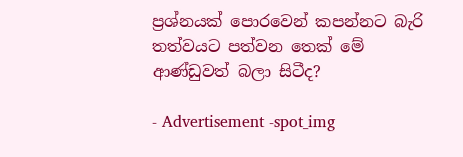ප්‍රශ්නයක් පොරවෙන් කපන්නට බැරි තත්වයට පත්වන තෙක් මේ ආණ්ඩුවත් බලා සිටීද?

- Advertisement -spot_img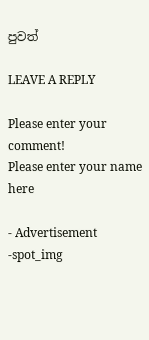පුවත්

LEAVE A REPLY

Please enter your comment!
Please enter your name here

- Advertisement -spot_img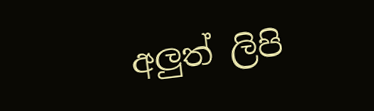අලුත් ලිපි